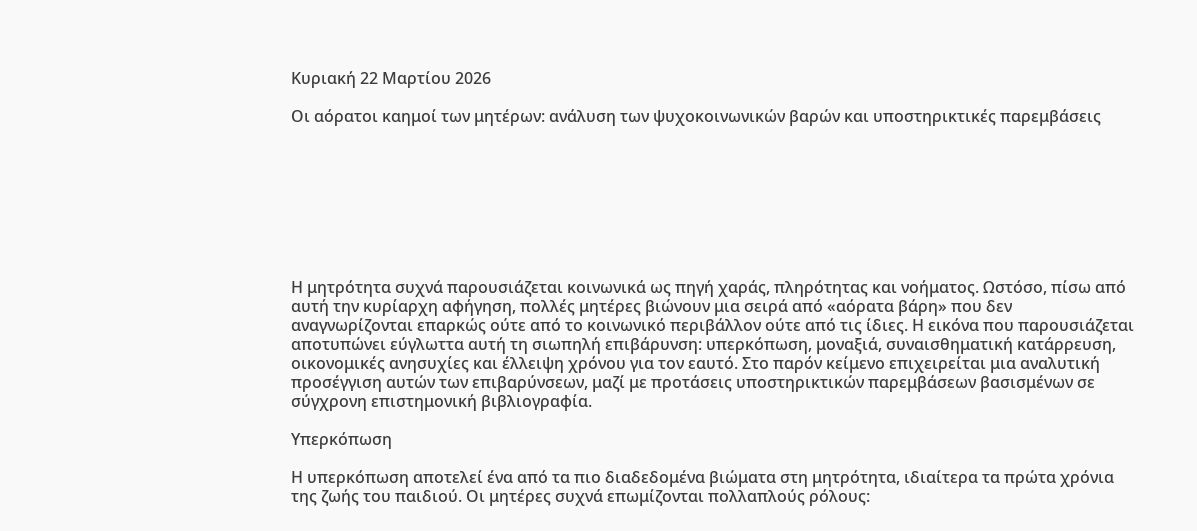Κυριακή 22 Μαρτίου 2026

Οι αόρατοι καημοί των μητέρων: ανάλυση των ψυχοκοινωνικών βαρών και υποστηρικτικές παρεμβάσεις








Η μητρότητα συχνά παρουσιάζεται κοινωνικά ως πηγή χαράς, πληρότητας και νοήματος. Ωστόσο, πίσω από αυτή την κυρίαρχη αφήγηση, πολλές μητέρες βιώνουν μια σειρά από «αόρατα βάρη» που δεν αναγνωρίζονται επαρκώς ούτε από το κοινωνικό περιβάλλον ούτε από τις ίδιες. Η εικόνα που παρουσιάζεται αποτυπώνει εύγλωττα αυτή τη σιωπηλή επιβάρυνση: υπερκόπωση, μοναξιά, συναισθηματική κατάρρευση, οικονομικές ανησυχίες και έλλειψη χρόνου για τον εαυτό. Στο παρόν κείμενο επιχειρείται μια αναλυτική προσέγγιση αυτών των επιβαρύνσεων, μαζί με προτάσεις υποστηρικτικών παρεμβάσεων βασισμένων σε σύγχρονη επιστημονική βιβλιογραφία.

Υπερκόπωση

Η υπερκόπωση αποτελεί ένα από τα πιο διαδεδομένα βιώματα στη μητρότητα, ιδιαίτερα τα πρώτα χρόνια της ζωής του παιδιού. Οι μητέρες συχνά επωμίζονται πολλαπλούς ρόλους: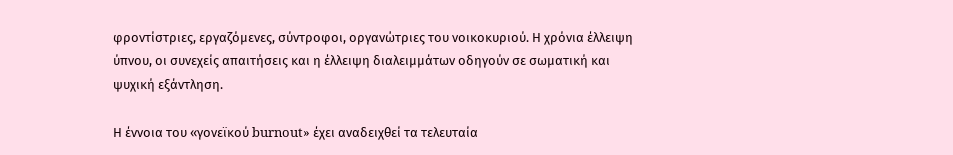φροντίστριες, εργαζόμενες, σύντροφοι, οργανώτριες του νοικοκυριού. Η χρόνια έλλειψη ύπνου, οι συνεχείς απαιτήσεις και η έλλειψη διαλειμμάτων οδηγούν σε σωματική και ψυχική εξάντληση.

Η έννοια του «γονεϊκού burnout» έχει αναδειχθεί τα τελευταία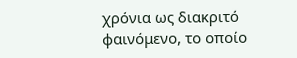χρόνια ως διακριτό φαινόμενο, το οποίο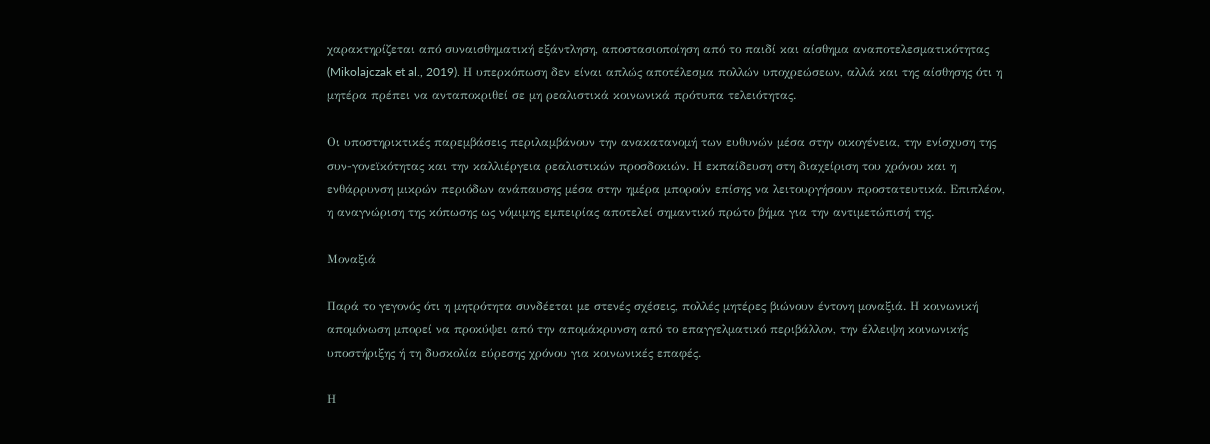χαρακτηρίζεται από συναισθηματική εξάντληση, αποστασιοποίηση από το παιδί και αίσθημα αναποτελεσματικότητας (Mikolajczak et al., 2019). Η υπερκόπωση δεν είναι απλώς αποτέλεσμα πολλών υποχρεώσεων, αλλά και της αίσθησης ότι η μητέρα πρέπει να ανταποκριθεί σε μη ρεαλιστικά κοινωνικά πρότυπα τελειότητας.

Οι υποστηρικτικές παρεμβάσεις περιλαμβάνουν την ανακατανομή των ευθυνών μέσα στην οικογένεια, την ενίσχυση της συν-γονεϊκότητας και την καλλιέργεια ρεαλιστικών προσδοκιών. Η εκπαίδευση στη διαχείριση του χρόνου και η ενθάρρυνση μικρών περιόδων ανάπαυσης μέσα στην ημέρα μπορούν επίσης να λειτουργήσουν προστατευτικά. Επιπλέον, η αναγνώριση της κόπωσης ως νόμιμης εμπειρίας αποτελεί σημαντικό πρώτο βήμα για την αντιμετώπισή της.

Μοναξιά

Παρά το γεγονός ότι η μητρότητα συνδέεται με στενές σχέσεις, πολλές μητέρες βιώνουν έντονη μοναξιά. Η κοινωνική απομόνωση μπορεί να προκύψει από την απομάκρυνση από το επαγγελματικό περιβάλλον, την έλλειψη κοινωνικής υποστήριξης ή τη δυσκολία εύρεσης χρόνου για κοινωνικές επαφές.

Η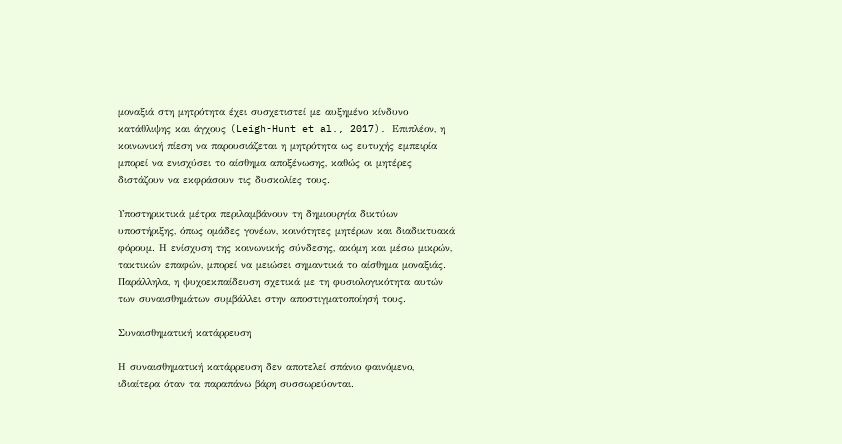μοναξιά στη μητρότητα έχει συσχετιστεί με αυξημένο κίνδυνο κατάθλιψης και άγχους (Leigh-Hunt et al., 2017). Επιπλέον, η κοινωνική πίεση να παρουσιάζεται η μητρότητα ως ευτυχής εμπειρία μπορεί να ενισχύσει το αίσθημα αποξένωσης, καθώς οι μητέρες διστάζουν να εκφράσουν τις δυσκολίες τους.

Υποστηρικτικά μέτρα περιλαμβάνουν τη δημιουργία δικτύων υποστήριξης, όπως ομάδες γονέων, κοινότητες μητέρων και διαδικτυακά φόρουμ. Η ενίσχυση της κοινωνικής σύνδεσης, ακόμη και μέσω μικρών, τακτικών επαφών, μπορεί να μειώσει σημαντικά το αίσθημα μοναξιάς. Παράλληλα, η ψυχοεκπαίδευση σχετικά με τη φυσιολογικότητα αυτών των συναισθημάτων συμβάλλει στην αποστιγματοποίησή τους.

Συναισθηματική κατάρρευση

Η συναισθηματική κατάρρευση δεν αποτελεί σπάνιο φαινόμενο, ιδιαίτερα όταν τα παραπάνω βάρη συσσωρεύονται.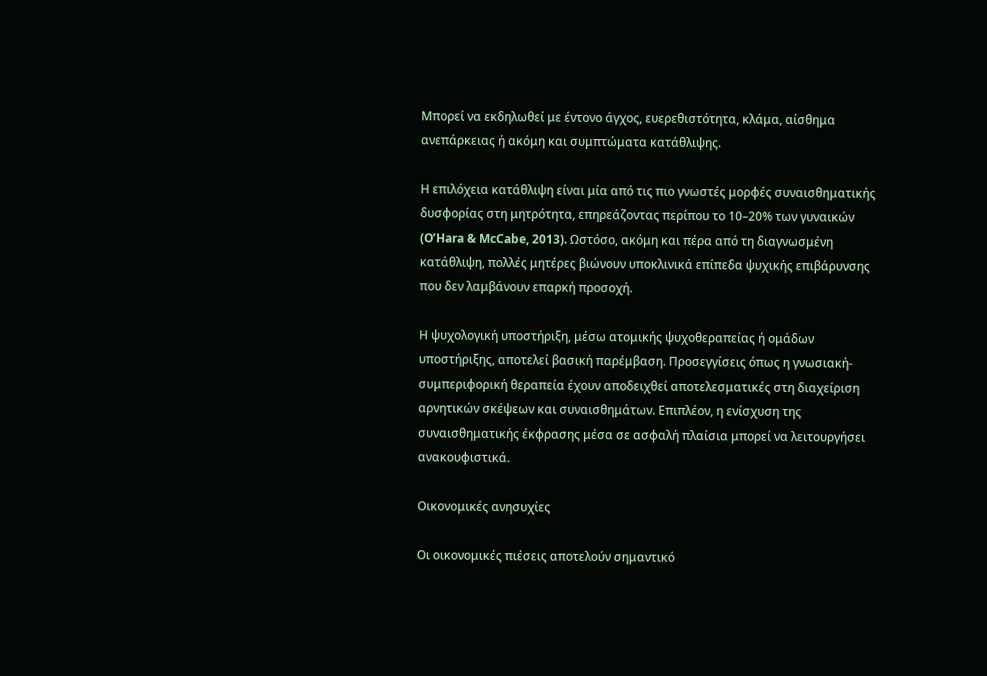Μπορεί να εκδηλωθεί με έντονο άγχος, ευερεθιστότητα, κλάμα, αίσθημα ανεπάρκειας ή ακόμη και συμπτώματα κατάθλιψης.

Η επιλόχεια κατάθλιψη είναι μία από τις πιο γνωστές μορφές συναισθηματικής δυσφορίας στη μητρότητα, επηρεάζοντας περίπου το 10–20% των γυναικών (O’Hara & McCabe, 2013). Ωστόσο, ακόμη και πέρα από τη διαγνωσμένη κατάθλιψη, πολλές μητέρες βιώνουν υποκλινικά επίπεδα ψυχικής επιβάρυνσης που δεν λαμβάνουν επαρκή προσοχή.

Η ψυχολογική υποστήριξη, μέσω ατομικής ψυχοθεραπείας ή ομάδων υποστήριξης, αποτελεί βασική παρέμβαση. Προσεγγίσεις όπως η γνωσιακή-συμπεριφορική θεραπεία έχουν αποδειχθεί αποτελεσματικές στη διαχείριση αρνητικών σκέψεων και συναισθημάτων. Επιπλέον, η ενίσχυση της συναισθηματικής έκφρασης μέσα σε ασφαλή πλαίσια μπορεί να λειτουργήσει ανακουφιστικά.

Οικονομικές ανησυχίες

Οι οικονομικές πιέσεις αποτελούν σημαντικό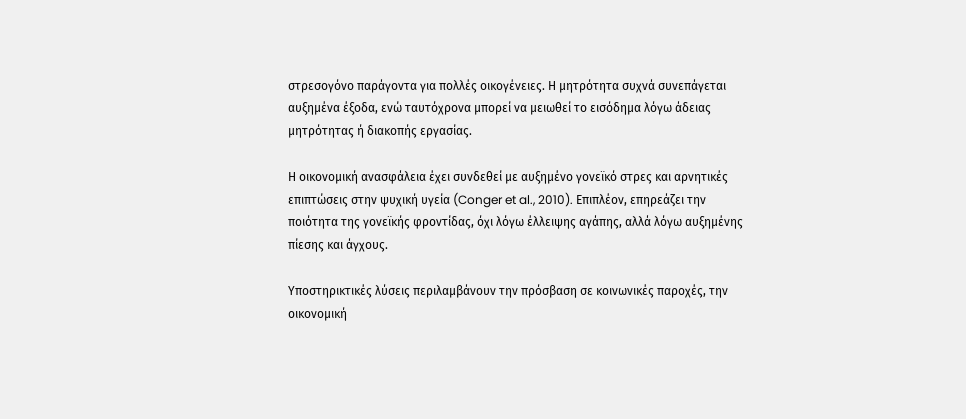στρεσογόνο παράγοντα για πολλές οικογένειες. Η μητρότητα συχνά συνεπάγεται αυξημένα έξοδα, ενώ ταυτόχρονα μπορεί να μειωθεί το εισόδημα λόγω άδειας μητρότητας ή διακοπής εργασίας.

Η οικονομική ανασφάλεια έχει συνδεθεί με αυξημένο γονεϊκό στρες και αρνητικές επιπτώσεις στην ψυχική υγεία (Conger et al., 2010). Επιπλέον, επηρεάζει την ποιότητα της γονεϊκής φροντίδας, όχι λόγω έλλειψης αγάπης, αλλά λόγω αυξημένης πίεσης και άγχους.

Υποστηρικτικές λύσεις περιλαμβάνουν την πρόσβαση σε κοινωνικές παροχές, την οικονομική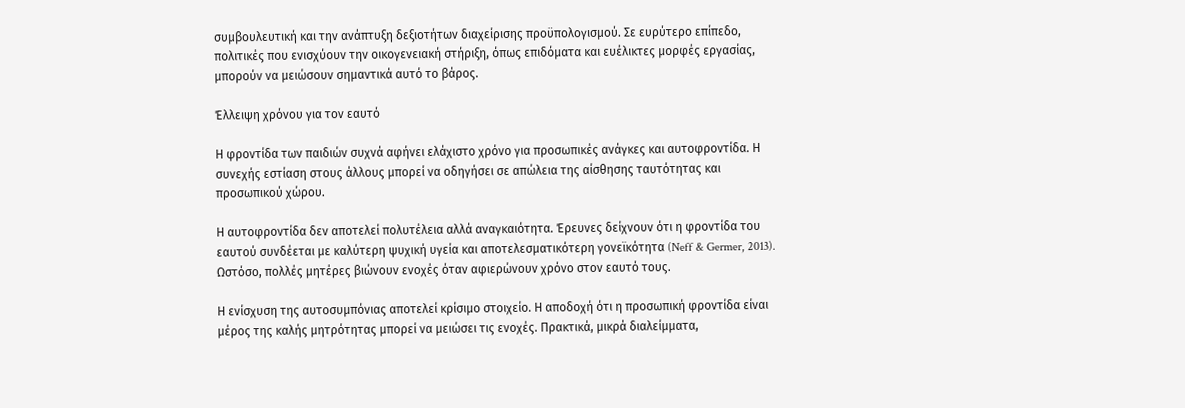συμβουλευτική και την ανάπτυξη δεξιοτήτων διαχείρισης προϋπολογισμού. Σε ευρύτερο επίπεδο, πολιτικές που ενισχύουν την οικογενειακή στήριξη, όπως επιδόματα και ευέλικτες μορφές εργασίας, μπορούν να μειώσουν σημαντικά αυτό το βάρος.

Έλλειψη χρόνου για τον εαυτό

Η φροντίδα των παιδιών συχνά αφήνει ελάχιστο χρόνο για προσωπικές ανάγκες και αυτοφροντίδα. Η συνεχής εστίαση στους άλλους μπορεί να οδηγήσει σε απώλεια της αίσθησης ταυτότητας και προσωπικού χώρου.

Η αυτοφροντίδα δεν αποτελεί πολυτέλεια αλλά αναγκαιότητα. Έρευνες δείχνουν ότι η φροντίδα του εαυτού συνδέεται με καλύτερη ψυχική υγεία και αποτελεσματικότερη γονεϊκότητα (Neff & Germer, 2013). Ωστόσο, πολλές μητέρες βιώνουν ενοχές όταν αφιερώνουν χρόνο στον εαυτό τους.

Η ενίσχυση της αυτοσυμπόνιας αποτελεί κρίσιμο στοιχείο. Η αποδοχή ότι η προσωπική φροντίδα είναι μέρος της καλής μητρότητας μπορεί να μειώσει τις ενοχές. Πρακτικά, μικρά διαλείμματα,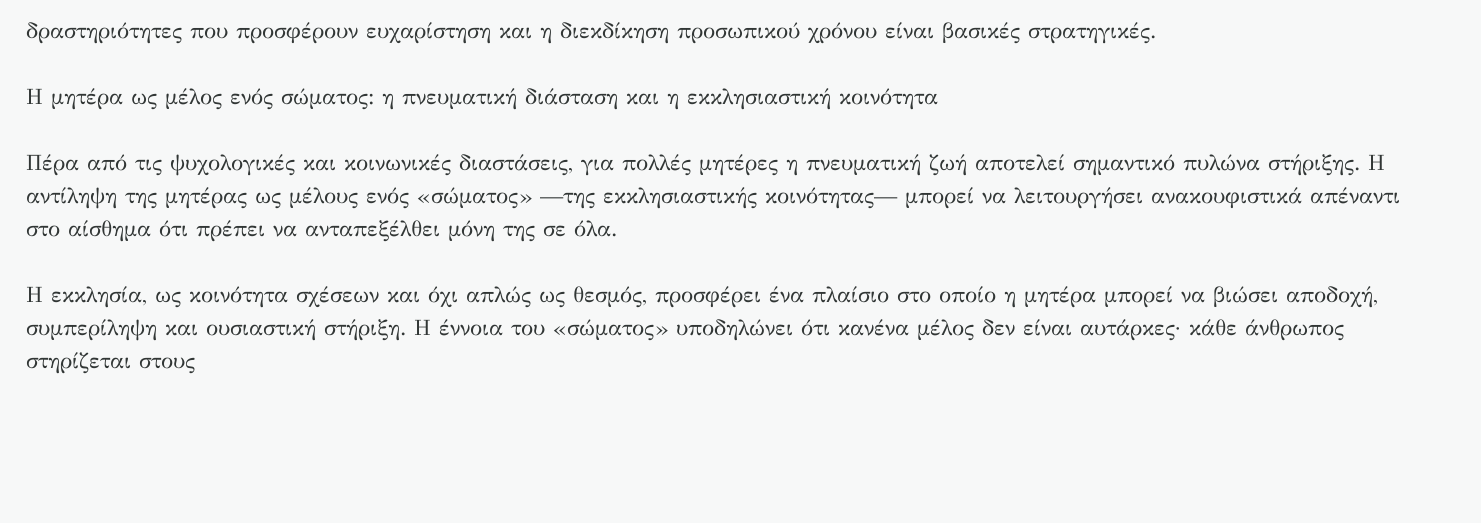δραστηριότητες που προσφέρουν ευχαρίστηση και η διεκδίκηση προσωπικού χρόνου είναι βασικές στρατηγικές.

Η μητέρα ως μέλος ενός σώματος: η πνευματική διάσταση και η εκκλησιαστική κοινότητα

Πέρα από τις ψυχολογικές και κοινωνικές διαστάσεις, για πολλές μητέρες η πνευματική ζωή αποτελεί σημαντικό πυλώνα στήριξης. Η αντίληψη της μητέρας ως μέλους ενός «σώματος» —της εκκλησιαστικής κοινότητας— μπορεί να λειτουργήσει ανακουφιστικά απέναντι στο αίσθημα ότι πρέπει να ανταπεξέλθει μόνη της σε όλα.

Η εκκλησία, ως κοινότητα σχέσεων και όχι απλώς ως θεσμός, προσφέρει ένα πλαίσιο στο οποίο η μητέρα μπορεί να βιώσει αποδοχή, συμπερίληψη και ουσιαστική στήριξη. Η έννοια του «σώματος» υποδηλώνει ότι κανένα μέλος δεν είναι αυτάρκες· κάθε άνθρωπος στηρίζεται στους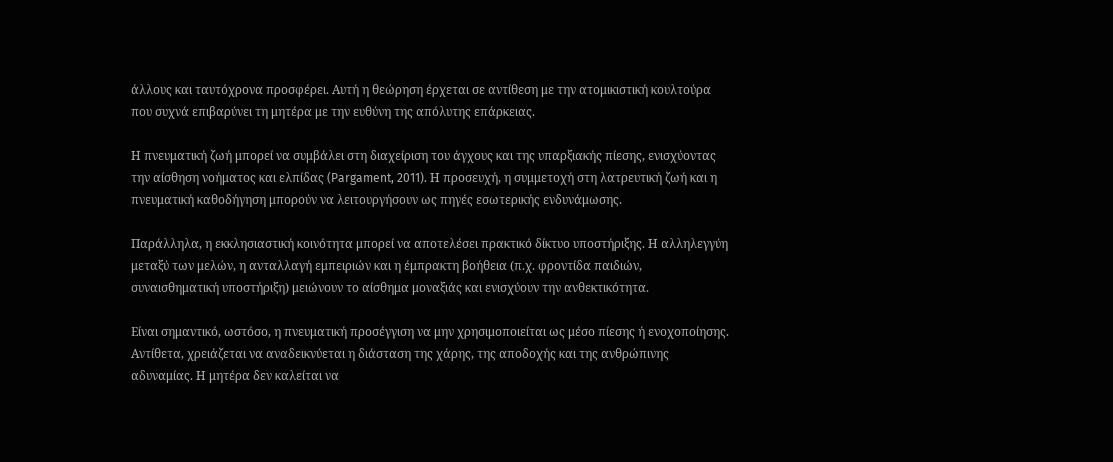άλλους και ταυτόχρονα προσφέρει. Αυτή η θεώρηση έρχεται σε αντίθεση με την ατομικιστική κουλτούρα που συχνά επιβαρύνει τη μητέρα με την ευθύνη της απόλυτης επάρκειας.

Η πνευματική ζωή μπορεί να συμβάλει στη διαχείριση του άγχους και της υπαρξιακής πίεσης, ενισχύοντας την αίσθηση νοήματος και ελπίδας (Pargament, 2011). Η προσευχή, η συμμετοχή στη λατρευτική ζωή και η πνευματική καθοδήγηση μπορούν να λειτουργήσουν ως πηγές εσωτερικής ενδυνάμωσης.

Παράλληλα, η εκκλησιαστική κοινότητα μπορεί να αποτελέσει πρακτικό δίκτυο υποστήριξης. Η αλληλεγγύη μεταξύ των μελών, η ανταλλαγή εμπειριών και η έμπρακτη βοήθεια (π.χ. φροντίδα παιδιών, συναισθηματική υποστήριξη) μειώνουν το αίσθημα μοναξιάς και ενισχύουν την ανθεκτικότητα.

Είναι σημαντικό, ωστόσο, η πνευματική προσέγγιση να μην χρησιμοποιείται ως μέσο πίεσης ή ενοχοποίησης. Αντίθετα, χρειάζεται να αναδεικνύεται η διάσταση της χάρης, της αποδοχής και της ανθρώπινης αδυναμίας. Η μητέρα δεν καλείται να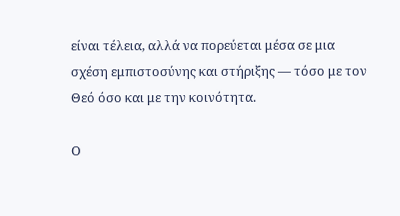είναι τέλεια, αλλά να πορεύεται μέσα σε μια σχέση εμπιστοσύνης και στήριξης — τόσο με τον Θεό όσο και με την κοινότητα.

Ο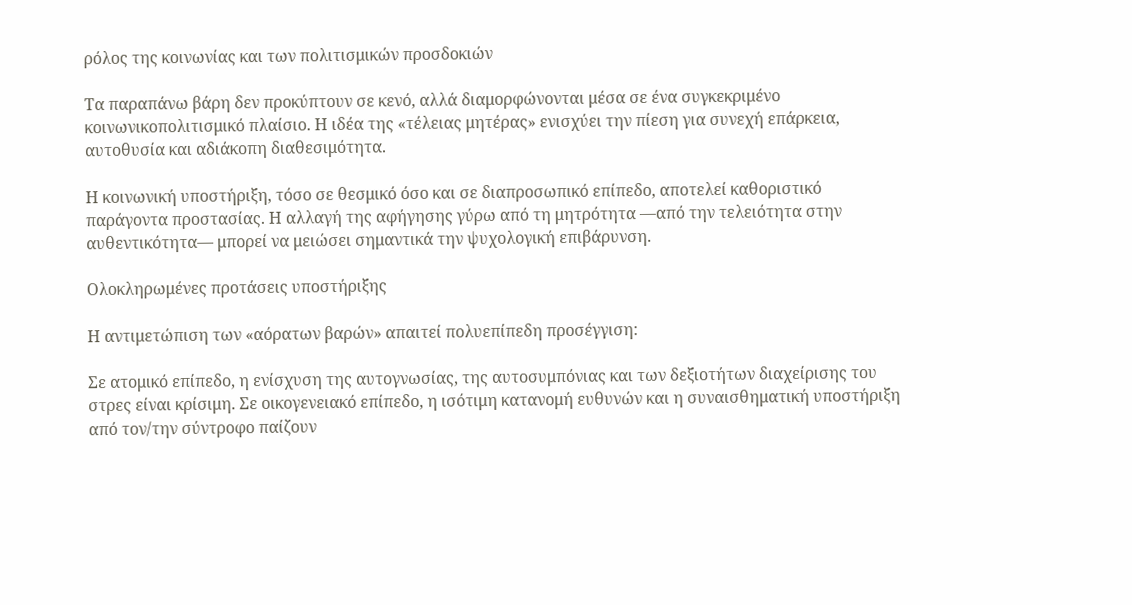ρόλος της κοινωνίας και των πολιτισμικών προσδοκιών

Τα παραπάνω βάρη δεν προκύπτουν σε κενό, αλλά διαμορφώνονται μέσα σε ένα συγκεκριμένο κοινωνικοπολιτισμικό πλαίσιο. Η ιδέα της «τέλειας μητέρας» ενισχύει την πίεση για συνεχή επάρκεια, αυτοθυσία και αδιάκοπη διαθεσιμότητα.

Η κοινωνική υποστήριξη, τόσο σε θεσμικό όσο και σε διαπροσωπικό επίπεδο, αποτελεί καθοριστικό παράγοντα προστασίας. Η αλλαγή της αφήγησης γύρω από τη μητρότητα —από την τελειότητα στην αυθεντικότητα— μπορεί να μειώσει σημαντικά την ψυχολογική επιβάρυνση.

Ολοκληρωμένες προτάσεις υποστήριξης

Η αντιμετώπιση των «αόρατων βαρών» απαιτεί πολυεπίπεδη προσέγγιση:

Σε ατομικό επίπεδο, η ενίσχυση της αυτογνωσίας, της αυτοσυμπόνιας και των δεξιοτήτων διαχείρισης του στρες είναι κρίσιμη. Σε οικογενειακό επίπεδο, η ισότιμη κατανομή ευθυνών και η συναισθηματική υποστήριξη από τον/την σύντροφο παίζουν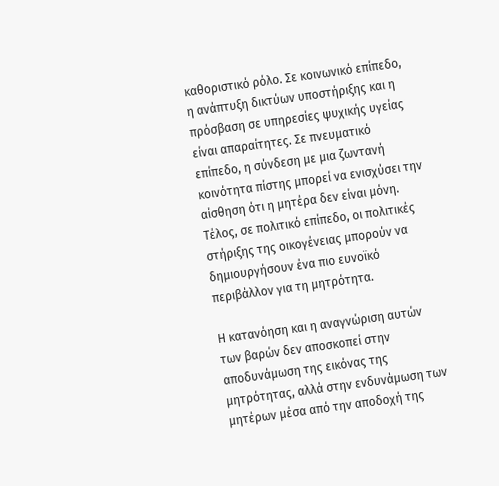καθοριστικό ρόλο. Σε κοινωνικό επίπεδο, η ανάπτυξη δικτύων υποστήριξης και η πρόσβαση σε υπηρεσίες ψυχικής υγείας είναι απαραίτητες. Σε πνευματικό επίπεδο, η σύνδεση με μια ζωντανή κοινότητα πίστης μπορεί να ενισχύσει την αίσθηση ότι η μητέρα δεν είναι μόνη. Τέλος, σε πολιτικό επίπεδο, οι πολιτικές στήριξης της οικογένειας μπορούν να δημιουργήσουν ένα πιο ευνοϊκό περιβάλλον για τη μητρότητα.

Η κατανόηση και η αναγνώριση αυτών των βαρών δεν αποσκοπεί στην αποδυνάμωση της εικόνας της μητρότητας, αλλά στην ενδυνάμωση των μητέρων μέσα από την αποδοχή της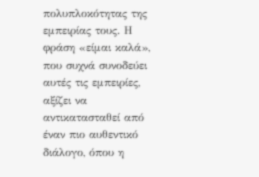πολυπλοκότητας της εμπειρίας τους. Η φράση «είμαι καλά», που συχνά συνοδεύει αυτές τις εμπειρίες, αξίζει να αντικατασταθεί από έναν πιο αυθεντικό διάλογο, όπου η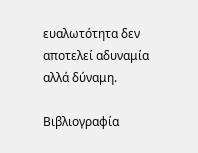ευαλωτότητα δεν αποτελεί αδυναμία αλλά δύναμη.

Βιβλιογραφία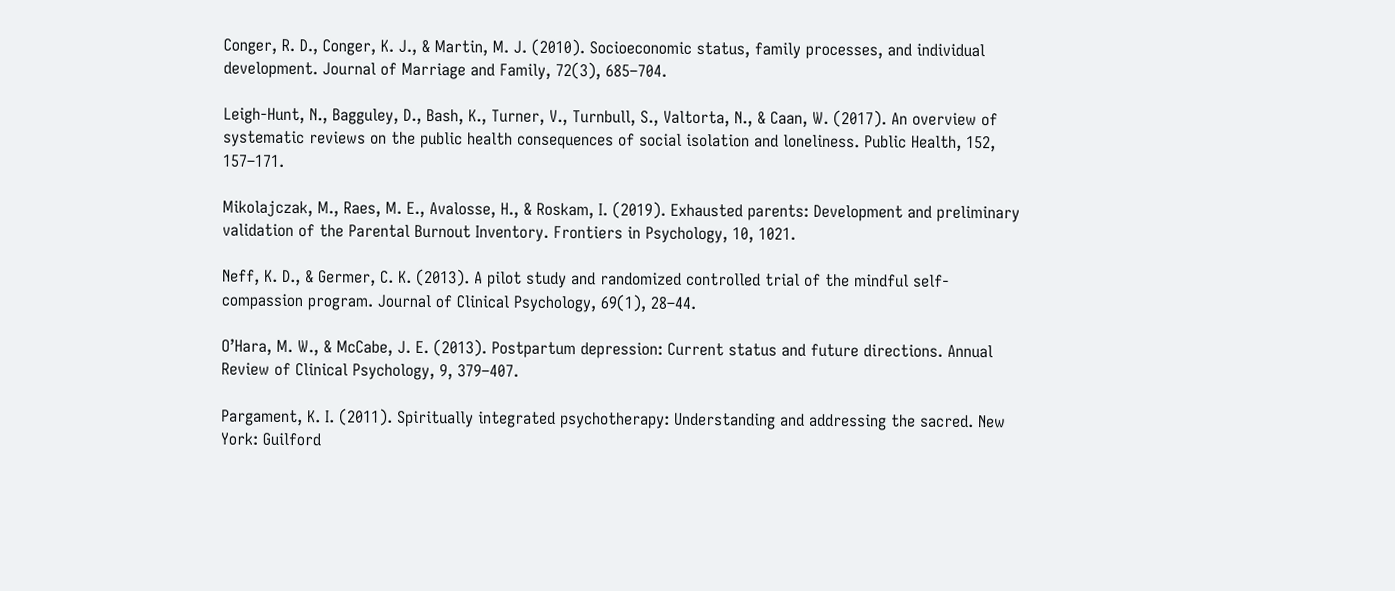Conger, R. D., Conger, K. J., & Martin, M. J. (2010). Socioeconomic status, family processes, and individual development. Journal of Marriage and Family, 72(3), 685–704.

Leigh-Hunt, N., Bagguley, D., Bash, K., Turner, V., Turnbull, S., Valtorta, N., & Caan, W. (2017). An overview of systematic reviews on the public health consequences of social isolation and loneliness. Public Health, 152, 157–171.

Mikolajczak, M., Raes, M. E., Avalosse, H., & Roskam, I. (2019). Exhausted parents: Development and preliminary validation of the Parental Burnout Inventory. Frontiers in Psychology, 10, 1021.

Neff, K. D., & Germer, C. K. (2013). A pilot study and randomized controlled trial of the mindful self‐compassion program. Journal of Clinical Psychology, 69(1), 28–44.

O’Hara, M. W., & McCabe, J. E. (2013). Postpartum depression: Current status and future directions. Annual Review of Clinical Psychology, 9, 379–407.

Pargament, K. I. (2011). Spiritually integrated psychotherapy: Understanding and addressing the sacred. New York: Guilford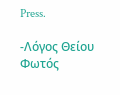Press.

-Λόγος Θείου Φωτός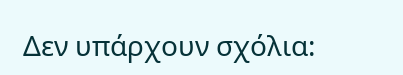Δεν υπάρχουν σχόλια: